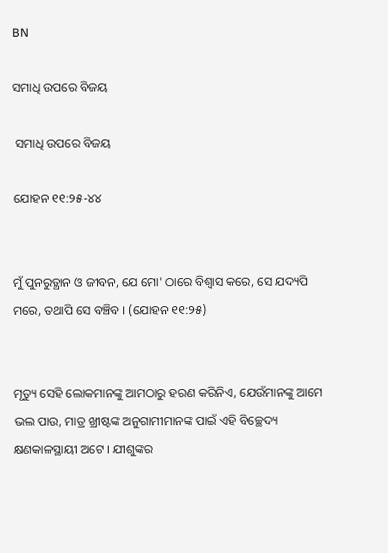BN

ସମାଧି ଉପରେ ବିଜୟ

 ସମାଧି ଉପରେ ବିଜୟ

ଯୋହନ ୧୧:୨୫-୪୪


ମୁଁ ପୁନରୁତ୍ଥାନ ଓ ଜୀବନ, ଯେ ମୋ' ଠାରେ ବିଶ୍ଵାସ କରେ, ସେ ଯଦ୍ୟପି ମରେ, ତଥାପି ସେ ବଞ୍ଚିବ । (ଯୋହନ ୧୧:୨୫)


ମୃତ୍ୟୁ ସେହି ଲୋକମାନଙ୍କୁ ଆମଠାରୁ ହରଣ କରିନିଏ, ଯେଉଁମାନଙ୍କୁ ଆମେ ଭଲ ପାଉ, ମାତ୍ର ଖ୍ରୀଷ୍ଟଙ୍କ ଅନୁଗାମୀମାନଙ୍କ ପାଇଁ ଏହି ବିଚ୍ଛେଦ୍ୟ କ୍ଷଣକାଳସ୍ଥାୟୀ ଅଟେ । ଯୀଶୁଙ୍କର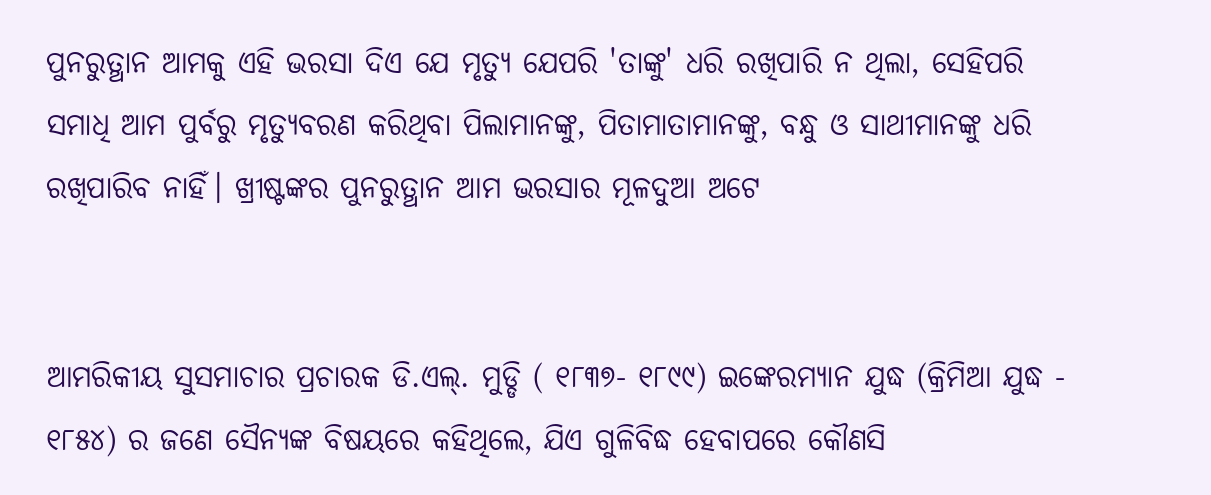ପୁନରୁତ୍ଥାନ ଆମକୁ ଏହି ଭରସା ଦିଏ ଯେ ମୃତ୍ୟୁ ଯେପରି 'ତାଙ୍କୁ' ଧରି ରଖିପାରି ନ ଥିଲା, ସେହିପରି ସମାଧି ଆମ ପୁର୍ବରୁ ମୃତ୍ୟୁବରଣ କରିଥିବା ପିଲାମାନଙ୍କୁ, ପିତାମାତାମାନଙ୍କୁ, ବନ୍ଧୁ ଓ ସାଥୀମାନଙ୍କୁ ଧରି ରଖିପାରିବ ନାହିଁ। ଖ୍ରୀଷ୍ଟଙ୍କର ପୁନରୁତ୍ଥାନ ଆମ ଭରସାର ମୂଳଦୁଆ ଅଟେ


ଆମରିକୀୟ ସୁସମାଚାର ପ୍ରଚାରକ ଡି.ଏଲ୍. ମୁଡ୍ଡି ( ୧୮୩୭- ୧୮୯୯) ଇଙ୍କେରମ୍ୟାନ ଯୁଦ୍ଧ (କ୍ରିମିଆ ଯୁଦ୍ଧ - ୧୮୫୪) ର ଜଣେ ସୈନ୍ୟଙ୍କ ବିଷୟରେ କହିଥିଲେ, ଯିଏ ଗୁଳିବିଦ୍ଧ ହେବାପରେ କୌଣସି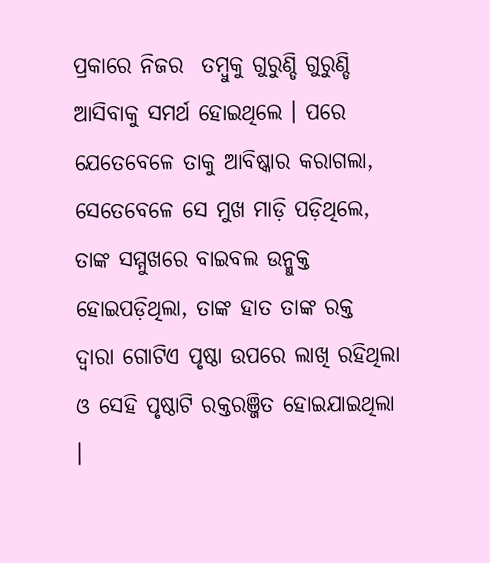ପ୍ରକାରେ ନିଜର  ତମ୍ବୁକୁ ଗୁରୁଣ୍ଡି ଗୁରୁଣ୍ଡି ଆସିବାକୁ ସମର୍ଥ ହୋଇଥିଲେ । ପରେ ଯେତେବେଳେ ତାକୁ ଆବିଷ୍କାର କରାଗଲା, ସେତେବେଳେ ସେ ମୁଖ ମାଡ଼ି ପଡ଼ିଥିଲେ, ତାଙ୍କ ସମ୍ମୁଖରେ ବାଇବଲ ଉନ୍ମୁକ୍ତ ହୋଇପଡ଼ିଥିଲା, ତାଙ୍କ ହାତ ତାଙ୍କ ରକ୍ତ ଦ୍ଵାରା ଗୋଟିଏ ପୃଷ୍ଠା ଉପରେ ଲାଖି ରହିଥିଲା ଓ ସେହି ପୃଷ୍ଠାଟି ରକ୍ତରଞ୍ଜିତ ହୋଇଯାଇଥିଲା ।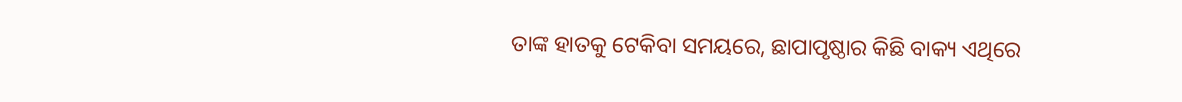ତାଙ୍କ ହାତକୁ ଟେକିବା ସମୟରେ, ଛାପାପୃଷ୍ଠାର କିଛି ବାକ୍ୟ ଏଥିରେ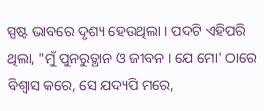ସ୍ପଷ୍ଟ ଭାବରେ ଦୃଶ୍ୟ ହେଉଥିଲା । ପଦଟି ଏହିପରି ଥିଲା, "ମୁଁ ପୁନରୁତ୍ଥାନ ଓ ଜୀବନ । ଯେ ମୋ' ଠାରେ ବିଶ୍ଵାସ କରେ, ସେ ଯଦ୍ୟପି ମରେ,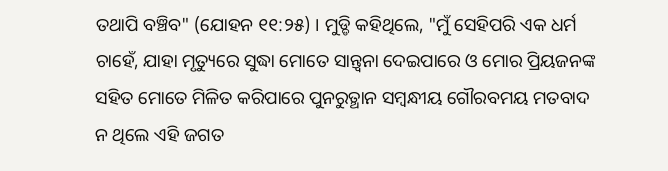ତଥାପି ବଞ୍ଚିବ" (ଯୋହନ ୧୧:୨୫) । ମୁଡ୍ଡି କହିଥିଲେ, "ମୁଁ ସେହିପରି ଏକ ଧର୍ମ ଚାହେଁ, ଯାହା ମୃତ୍ୟୁରେ ସୁଦ୍ଧା ମୋତେ ସାନ୍ତ୍ଵନା ଦେଇପାରେ ଓ ମୋର ପ୍ରିୟଜନଙ୍କ ସହିତ ମୋତେ ମିଳିତ କରିପାରେ ପୁନରୁତ୍ଥାନ ସମ୍ବନ୍ଧୀୟ ଗୌରବମୟ ମତବାଦ ନ ଥିଲେ ଏହି ଜଗତ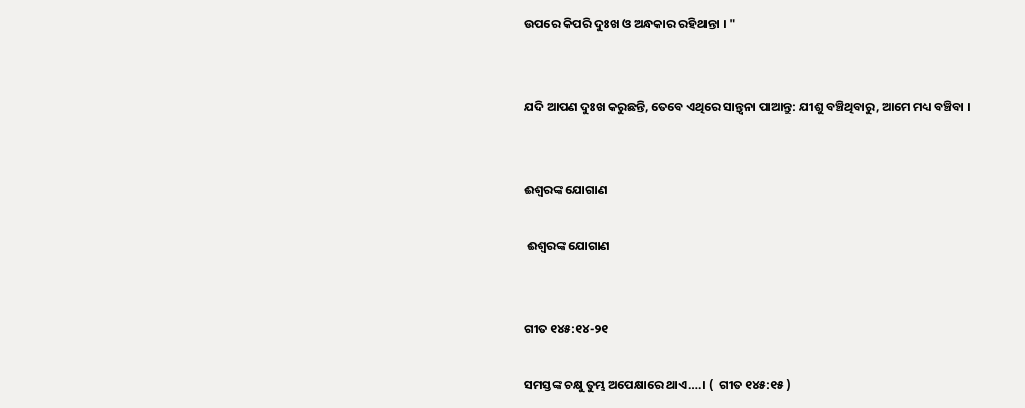ଉପରେ କିପରି ଦୁଃଖ ଓ ଅନ୍ଧକାର ରହିଥାନ୍ତା । "


ଯଦି ଆପଣ ଦୁଃଖ କରୁଛନ୍ତି, ତେବେ ଏଥିରେ ସାନ୍ତ୍ଵନା ପାଆନ୍ତୁ: ଯୀଶୁ ବଞ୍ଚିଥିବାରୁ, ଆମେ ମଧ୍ୟ ବଞ୍ଚିବା ।


ଈଶ୍ବରଙ୍କ ଯୋଗାଣ

 ଈଶ୍ବରଙ୍କ ଯୋଗାଣ


ଗୀତ ୧୪୫:୧୪-୨୧

ସମସ୍ତଙ୍କ ଚକ୍ଷୁ ତୁମ୍ଭ ଅପେକ୍ଷାରେ ଥାଏ….। (  ଗୀତ ୧୪୫:୧୫ )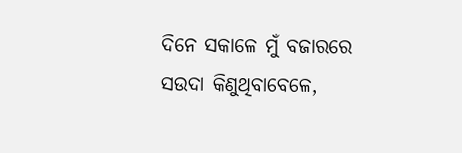ଦିନେ ସକାଳେ ମୁଁ ବଜାରରେ ସଉଦା କିଣୁଥିବାବେଳେ,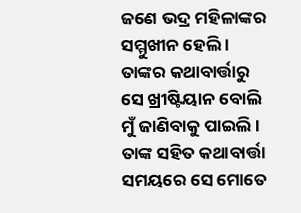ଜଣେ ଭଦ୍ର ମହିଳାଙ୍କର ସମ୍ମୁଖୀନ ହେଲି । ତାଙ୍କର କଥାବାର୍ତ୍ତାରୁ ସେ ଖ୍ରୀଷ୍ଟିୟାନ ବୋଲି ମୁଁ ଜାଣିବାକୁ ପାଇଲି । ତାଙ୍କ ସହିତ କଥାବାର୍ତ୍ତା ସମୟରେ ସେ ମୋତେ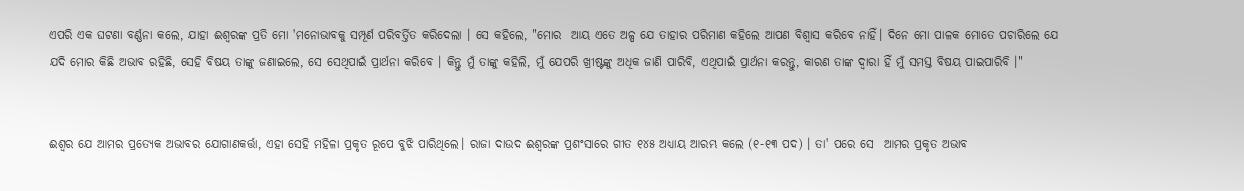ଏପରି ଏକ ଘଟଣା ବର୍ଣ୍ଣନା କଲେ, ଯାହା ଈଶ୍ବରଙ୍କ ପ୍ରତି ମୋ 'ମନୋଭାବକୁ ସମ୍ପୂର୍ଣ ପରିବର୍ତ୍ତିତ କରିଦେଲା । ସେ କହିଲେ, "ମୋର  ଆୟ ଏତେ ଅଳ୍ପ ଯେ ତାହାର ପରିମାଣ କହିଲେ ଆପଣ ବିଶ୍ଵାସ କରିବେ ନାହିଁ। ଦିନେ ମୋ ପାଳକ ମୋତେ ପଚାରିଲେ ଯେ ଯଦି ମୋର କିଛି ଅଭାବ ରହିଛି, ସେହି ବିଷୟ ତାଙ୍କୁ ଜଣାଇଲେ, ସେ ସେଥିପାଇଁ ପ୍ରାର୍ଥନା କରିବେ । କିନ୍ତୁ ମୁଁ ତାଙ୍କୁ କହିଲି, ମୁଁ ଯେପରି ଖ୍ରୀଷ୍ଟଙ୍କୁ ଅଧିକ ଜାଣି ପାରିବି, ଏଥିପାଇଁ ପ୍ରାର୍ଥନା କରନ୍ତୁ, କାରଣ ତାଙ୍କ ଦ୍ଵାରା ହିଁ ମୁଁ ସମସ୍ତ ବିଷୟ ପାଇପାରିବି ।"


ଈଶ୍ବର ଯେ ଆମର ପ୍ରତ୍ୟେକ ଅଭାବର ଯୋଗାଣକର୍ତ୍ତା, ଏହା ସେହି ମହିଳା ପ୍ରକୃତ ରୂପେ ବୁଝି ପାରିଥିଲେ। ରାଜା ଦାଉଦ ଈଶ୍ବରଙ୍କ ପ୍ରଶଂସାରେ ଗୀତ ୧୪୫ ଅଧ୍ୟାୟ ଆରମ୍ଭ କଲେ (୧-୧୩ ପଦ) । ତା' ପରେ ସେ  ଆମର ପ୍ରକୃତ ଅଭାବ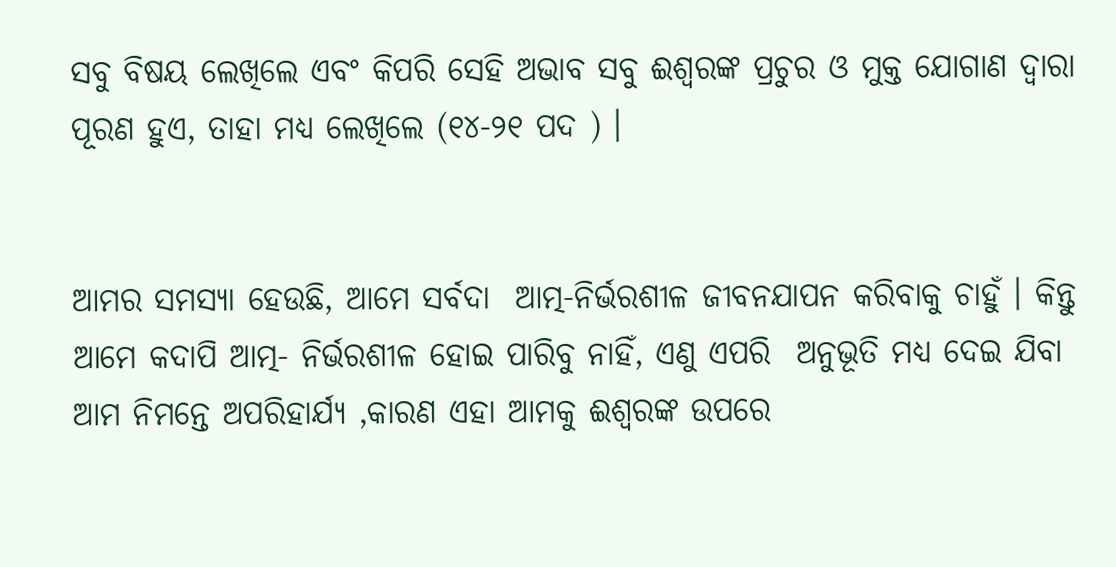ସବୁ ବିଷୟ ଲେଖିଲେ ଏବଂ କିପରି ସେହି ଅଭାବ ସବୁ ଈଶ୍ବରଙ୍କ ପ୍ରଚୁର ଓ ମୁକ୍ତ ଯୋଗାଣ ଦ୍ୱାରା ପୂରଣ ହୁଏ, ତାହା ମଧ୍ୟ ଲେଖିଲେ (୧୪-୨୧ ପଦ ) ।


ଆମର ସମସ୍ୟା ହେଉଛି, ଆମେ ସର୍ବଦା  ଆତ୍ମ-ନିର୍ଭରଶୀଳ ଜୀବନଯାପନ କରିବାକୁ ଚାହୁଁ । କିନ୍ତୁ ଆମେ କଦାପି ଆତ୍ମ- ନିର୍ଭରଶୀଳ ହୋଇ ପାରିବୁ ନାହିଁ, ଏଣୁ ଏପରି  ଅନୁଭୂତି ମଧ୍ୟ ଦେଇ ଯିବା ଆମ ନିମନ୍ତେ ଅପରିହାର୍ଯ୍ୟ ,କାରଣ ଏହା ଆମକୁ ଈଶ୍ବରଙ୍କ ଉପରେ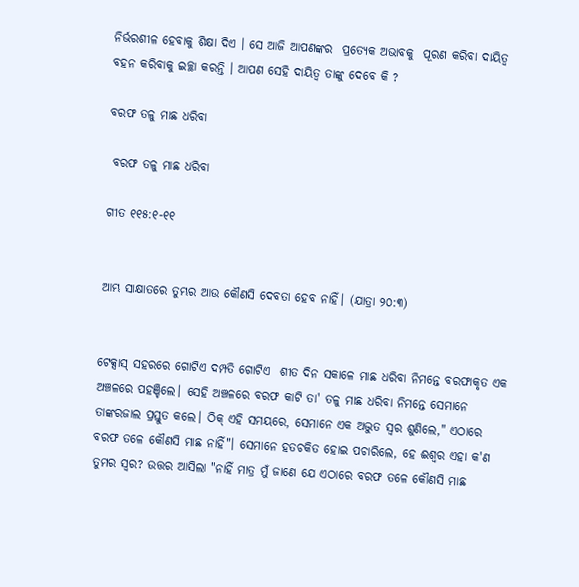ନିର୍ଭରଶୀଳ ହେବାକୁ ଶିକ୍ଷା ଦିଏ । ସେ ଆଜି ଆପଣଙ୍କର  ପ୍ରତ୍ୟେକ ଅଭାବକୁ  ପୂରଣ କରିବା ଦାୟିତ୍ଵ ବହନ କରିବାକୁ ଇଚ୍ଛା କରନ୍ତି । ଆପଣ ସେହି ଦାୟିତ୍ଵ ତାଙ୍କୁ ଦେବେ କି ?

ବରଫ ତଳୁ ମାଛ ଧରିବା

 ବରଫ ତଳୁ ମାଛ ଧରିବା

ଗୀତ ୧୧୫:୧-୧୧


ଆମ୍ଭ ସାକ୍ଷାତରେ ତୁମ୍ଭର ଆଉ କୌଣସି ଦେବତା ହେବ ନାହିଁ। (ଯାତ୍ରା ୨୦:୩)


ଟେକ୍ସାସ୍ ସହରରେ ଗୋଟିଏ ଦମ୍ପତି ଗୋଟିଏ  ଶୀତ ଦିନ ସକାଳେ ମାଛ ଧରିବା ନିମନ୍ତେ ବରଫାକୃତ ଏକ ଅଞ୍ଚଳରେ ପହଞ୍ଚିଲେ। ସେହି ଅଞ୍ଚଳରେ ବରଫ କାଟି ତା' ତଳୁ ମାଛ ଧରିବା ନିମନ୍ତେ ସେମାନେ ତାଙ୍କରଜାଲ ପ୍ରସ୍ତୁତ କଲେ। ଠିକ୍ ଏହି ସମୟରେ, ସେମାନେ ଏକ ଅଦ୍ଭୁତ ସ୍ଵର ଶୁଣିଲେ," ଏଠାରେ ବରଫ ତଳେ କୌଣସି ମାଛ ନାହିଁ"। ସେମାନେ ହତଚକିତ ହୋଇ ପଚାରିଲେ, ହେ ଈଶ୍ୱର ଏହା କ'ଣ ତୁମର ସ୍ଵର? ଉତ୍ତର ଆସିଲା "ନାହିଁ ମାତ୍ର ମୁଁ ଜାଣେ ଯେ ଏଠାରେ ବରଫ ତଳେ କୌଣସି ମାଛ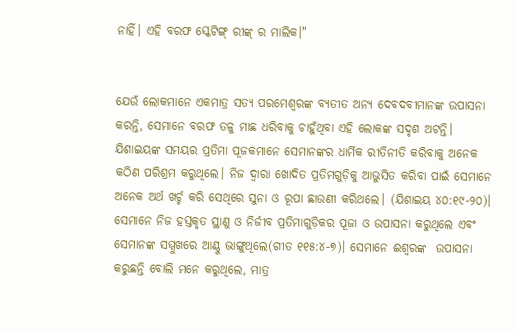ନାହିଁ। ଏହି ବରଫ ସ୍କେଟିଙ୍ଗ୍ ରୀଙ୍କ୍ ର ମାଲିକ।"


ଯେଉଁ ଲୋକମାନେ ଏକମାତ୍ର ସତ୍ୟ ପରମେଶ୍ଵରଙ୍କ ବ୍ୟତୀତ ଅନ୍ୟ ଦେବଦବୀମାନଙ୍କ ଉପାସନା କରନ୍ତି, ସେମାନେ ବରଫ ତଳୁ ମାଛ ଧରିବାକୁ ଚାହୁଁଥିବା ଏହି ଲୋକଙ୍କ ସଦୃଶ ଅଟନ୍ତି। ଯିଶାଇୟଙ୍କ ସମୟର ପ୍ରତିମା ପୂଜକମାନେ ସେମାନଙ୍କର ଧାର୍ମିକ ରୀତିନୀତି କରିବାକୁ ଅନେକ କଠିଣ ପରିଶ୍ରମ କରୁଥିଲେ। ନିଜ ଦ୍ବାରା ଖୋଦିତ ପ୍ରତିମଗୁଡ଼ିକୁ ଆଭୁସିତ କରିବା ପାଇଁ ସେମାନେ ଅନେକ ଅର୍ଥ ଖର୍ଚ୍ଚ କରି ସେଥିରେ ସୁନା ଓ ରୂପା ଛାଉଣୀ କରିଥଲେ। (ଯିଶାଇୟ ୪୦:୧୯-୨୦)। ସେମାନେ ନିଜ ହସ୍ତକୃତ ସ୍ଥାଣୁ ଓ ନିର୍ଜୀବ ପ୍ରତିମାଗୁଡ଼ିକର ପୂଜା ଓ ଉପାସନା କରୁଥିଲେ ଏବଂ ସେମାନଙ୍କ ସମ୍ମୁଖରେ ଆଣ୍ଠୁ ଭାଙ୍ଗୁଥିଲେ(ଗୀତ ୧୧୫:୪-୭)। ସେମାନେ ଈଶ୍ୱରଙ୍କ  ଉପାସନା କରୁଛନ୍ତି ବୋଲି ମନେ କରୁଥିଲେ, ମାତ୍ର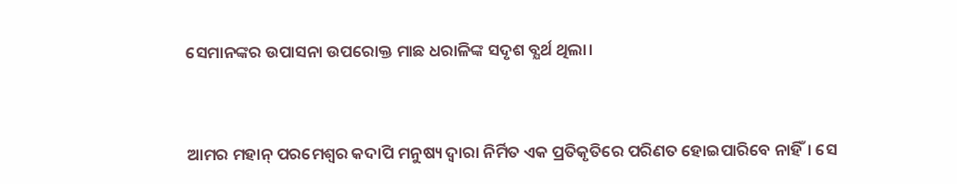ସେମାନଙ୍କର ଉପାସନା ଉପରୋକ୍ତ ମାଛ ଧରାଳିଙ୍କ ସଦୃଶ ବ୍ଯର୍ଥ ଥିଲା।


ଆମର ମହାନ୍ ପରମେଶ୍ବର କଦାପି ମନୁଷ୍ୟ ଦ୍ବାରା ନିର୍ମିତ ଏକ ପ୍ରତିକୃତିରେ ପରିଣତ ହୋଇପାରିବେ ନାହିଁ। ସେ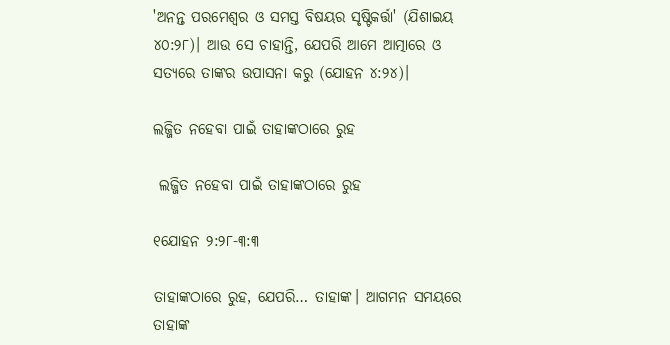'ଅନନ୍ତ ପରମେଶ୍ବର ଓ ସମସ୍ତ ବିଷୟର ସୃଷ୍ଟିକର୍ତ୍ତା' (ଯିଶାଇୟ ୪୦:୨୮)। ଆଉ ସେ ଚାହାନ୍ତି, ଯେପରି ଆମେ ଆତ୍ମାରେ ଓ ସତ୍ୟରେ ତାଙ୍କର ଉପାସନା କରୁ (ଯୋହନ ୪:୨୪)।

ଲଜ୍ଜିତ ନହେବା ପାଇଁ ତାହାଙ୍କଠାରେ ରୁହ

 ଲଜ୍ଜିତ ନହେବା ପାଇଁ ତାହାଙ୍କଠାରେ ରୁହ

୧ଯୋହନ ୨:୨୮-୩:୩

ତାହାଙ୍କଠାରେ ରୁହ, ଯେପରି… ତାହାଙ୍କ। ଆଗମନ ସମୟରେ ତାହାଙ୍କ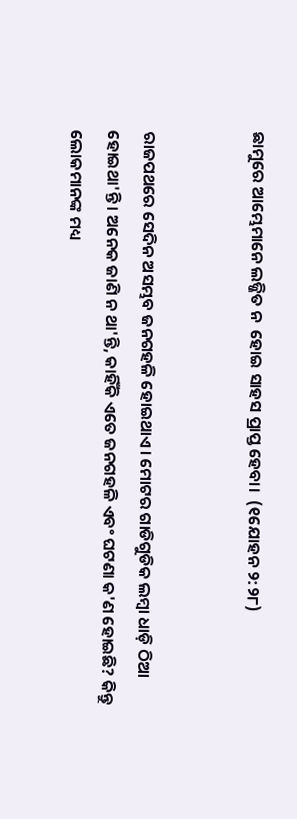ଛାମୁରେ ଆମ୍ଭେମାନେ ଲଜ୍ଜିତ ନ  ହୋଇ ସାହସ ପ୍ରାପ୍ତ ହେବା।  (୧ଯୋହନ ୨:୨୮)


ରାଜପଥରେ ସେଦିନ ଅସମ୍ଭବ ଜନଗହଳି ହୋଇଥାଏ। ମୋଟର ଗାଡିଗୁଡିକ ଲମ୍ବା ଧାଡ଼ି ଠିଆ ହୋଇଥା'ନ୍ତି। ଅନେକ ଜାଣି ନ ଥା'ନ୍ତି, କାହିଁକି ଏତେ ଜନଗହଳି ଏବଂ ଘଟଣା କ'ଣ ହୋଇଛି? କିନ୍ତୁ ଲୋକମାନଙ୍କ ମଧ୍ୟ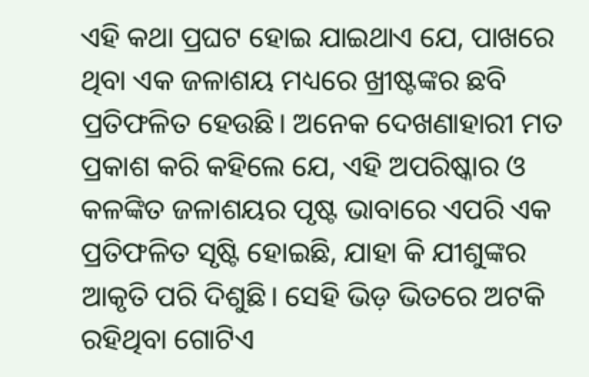ଏହି କଥା ପ୍ରଘଟ ହୋଇ ଯାଇଥାଏ ଯେ, ପାଖରେ ଥିବା ଏକ ଜଳାଶୟ ମଧ୍ୟରେ ଖ୍ରୀଷ୍ଟଙ୍କର ଛବି ପ୍ରତିଫଳିତ ହେଉଛି। ଅନେକ ଦେଖଣାହାରୀ ମତ ପ୍ରକାଶ କରି କହିଲେ ଯେ, ଏହି ଅପରିଷ୍କାର ଓ କଳଙ୍କିତ ଜଳାଶୟର ପୃଷ୍ଟ ଭାବାରେ ଏପରି ଏକ ପ୍ରତିଫଳିତ ସୃଷ୍ଟି ହୋଇଛି, ଯାହା କି ଯୀଶୁଙ୍କର ଆକୃତି ପରି ଦିଶୁଛି। ସେହି ଭିଡ଼ ଭିତରେ ଅଟକି ରହିଥିବା ଗୋଟିଏ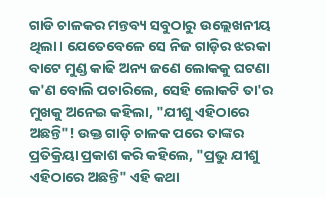ଗାଡି ଚାଳକର ମନ୍ତବ୍ୟ ସବୁଠାରୁ ଉଲ୍ଲେଖନୀୟ ଥିଲା। ଯେତେବେଳେ ସେ ନିଜ ଗାଡ଼ିର ଝରକା ବାଟେ ମୁଣ୍ଡ କାଢି ଅନ୍ୟ ଜଣେ ଲୋକକୁ ଘଟଣା କ'ଣ ବୋଲି ପଚାରିଲେ, ସେହି ଲୋକଟି ତା'ର ମୁଖକୁ ଅନେଇ କହିଲା, "ଯୀଶୁ ଏହିଠାରେ ଅଛନ୍ତି"! ଉକ୍ତ ଗାଡ଼ି ଚାଳକ ପରେ ତାଙ୍କର ପ୍ରତିକ୍ରିୟା ପ୍ରକାଶ କରି କହିଲେ, "ପ୍ରଭୁ ଯୀଶୁ ଏହିଠାରେ ଅଛନ୍ତି" ଏହି କଥା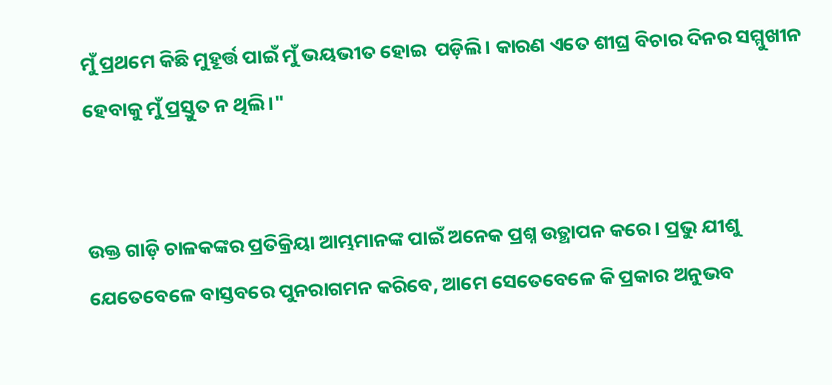ମୁଁ ପ୍ରଥମେ କିଛି ମୁହୂର୍ତ୍ତ ପାଇଁ ମୁଁ ଭୟଭୀତ ହୋଇ  ପଡ଼ିଲି। କାରଣ ଏତେ ଶୀଘ୍ର ବିଚାର ଦିନର ସମ୍ମୁଖୀନ ହେବାକୁ ମୁଁ ପ୍ରସ୍ତୁତ ନ ଥିଲି।"


ଉକ୍ତ ଗାଡ଼ି ଚାଳକଙ୍କର ପ୍ରତିକ୍ରିୟା ଆମ୍ଭମାନଙ୍କ ପାଇଁ ଅନେକ ପ୍ରଶ୍ନ ଉତ୍ଥାପନ କରେ । ପ୍ରଭୁ ଯୀଶୁ ଯେତେବେଳେ ବାସ୍ତବରେ ପୁନରାଗମନ କରିବେ, ଆମେ ସେତେବେଳେ କି ପ୍ରକାର ଅନୁଭବ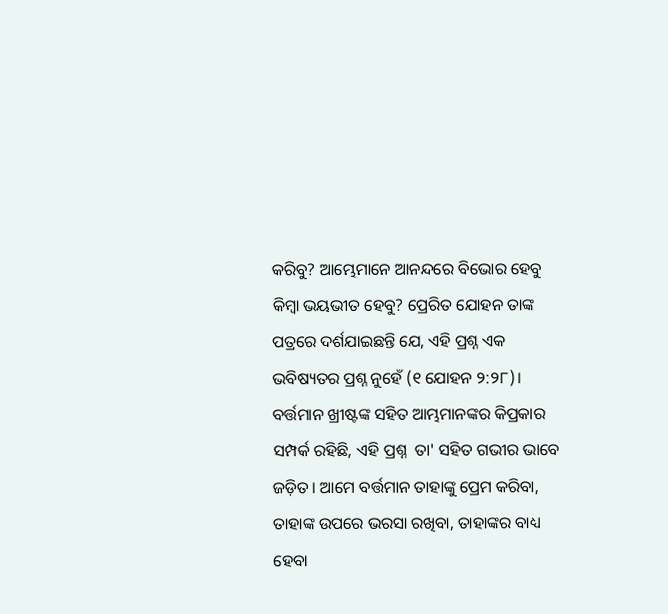କରିବୁ? ଆମ୍ଭେମାନେ ଆନନ୍ଦରେ ବିଭୋର ହେବୁ କିମ୍ବା ଭୟଭୀତ ହେବୁ? ପ୍ରେରିତ ଯୋହନ ତାଙ୍କ ପତ୍ରରେ ଦର୍ଶଯାଇଛନ୍ତି ଯେ, ଏହି ପ୍ରଶ୍ନ ଏକ ଭବିଷ୍ୟତର ପ୍ରଶ୍ନ ନୁହେଁ (୧ ଯୋହନ ୨:୨୮)। ବର୍ତ୍ତମାନ ଖ୍ରୀଷ୍ଟଙ୍କ ସହିତ ଆମ୍ଭମାନଙ୍କର କିପ୍ରକାର ସମ୍ପର୍କ ରହିଛି, ଏହି ପ୍ରଶ୍ନ  ତା' ସହିତ ଗଭୀର ଭାବେ ଜଡ଼ିତ। ଆମେ ବର୍ତ୍ତମାନ ତାହାଙ୍କୁ ପ୍ରେମ କରିବା, ତାହାଙ୍କ ଉପରେ ଭରସା ରଖିବା, ତାହାଙ୍କର ବାଧ୍ୟ ହେବା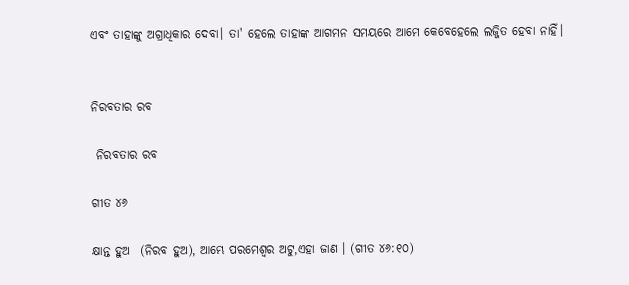ଏବଂ ତାହାଙ୍କୁ ଅଗ୍ରାଧିକାର ଦେବା। ତା' ହେଲେ ତାହାଙ୍କ ଆଗମନ ସମୟରେ ଆମେ କେବେହେଲେ ଲଜ୍ଜିତ ହେବା ନାହିଁ।


ନିରବତାର ରବ

 ନିରବତାର ରବ

ଗୀତ ୪୬

କ୍ଷାନ୍ତ ହୁଅ  (ନିରବ ହୁଅ), ଆମ୍ଭେ ପରମେଶ୍ବର ଅଟୁ,ଏହା ଜାଣ । (ଗୀତ ୪୬:୧୦)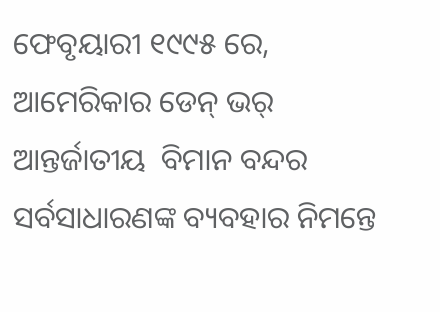ଫେବୃୟାରୀ ୧୯୯୫ ରେ, ଆମେରିକାର ଡେନ୍ ଭର୍ ଆନ୍ତର୍ଜାତୀୟ  ବିମାନ ବନ୍ଦର ସର୍ବସାଧାରଣଙ୍କ ବ୍ୟବହାର ନିମନ୍ତେ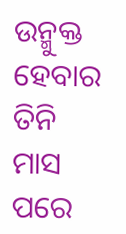ଉନ୍ମୁକ୍ତ  ହେବାର ତିନି ମାସ ପରେ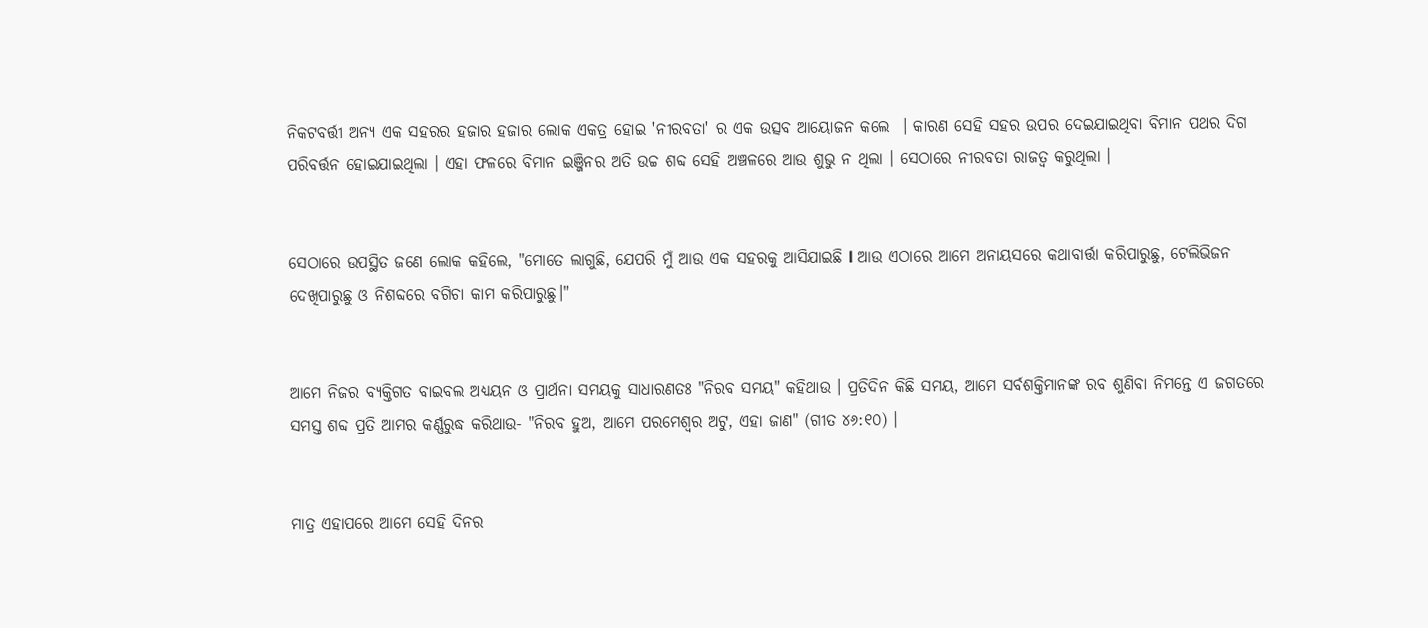ନିକଟବର୍ତ୍ତୀ ଅନ୍ୟ ଏକ ସହରର ହଜାର ହଜାର ଲୋକ ଏକତ୍ର ହୋଇ 'ନୀରବତା' ର ଏକ ଉତ୍ସବ ଆୟୋଜନ କଲେ  । କାରଣ ସେହି ସହର ଉପର ଦେଇଯାଇଥିବା ବିମାନ ପଥର ଦିଗ ପରିବର୍ତ୍ତନ ହୋଇଯାଇଥିଲା । ଏହା ଫଳରେ ବିମାନ ଇଞ୍ଜିନର ଅତି ଉଚ୍ଚ ଶବ୍ଦ ସେହି ଅଞ୍ଚଳରେ ଆଉ ଶୁଭୁ ନ ଥିଲା । ସେଠାରେ ନୀରବତା ରାଜତ୍ଵ କରୁଥିଲା ।


ସେଠାରେ ଉପସ୍ଥିତ ଜଣେ ଲୋକ କହିଲେ, "ମୋତେ ଲାଗୁଛି, ଯେପରି ମୁଁ ଆଉ ଏକ ସହରକୁ ଆସିଯାଇଛି l ଆଉ ଏଠାରେ ଆମେ ଅନାୟସରେ କଥାବାର୍ତ୍ତା କରିପାରୁଛୁ, ଟେଲିଭିଜନ ଦେଖିପାରୁଛୁ ଓ ନିଶବ୍ଦରେ ବଗିଚା କାମ କରିପାରୁଛୁ।"


ଆମେ ନିଜର ବ୍ୟକ୍ତିଗତ ବାଇବଲ ଅଧ୍ୟୟନ ଓ ପ୍ରାର୍ଥନା ସମୟକୁ ସାଧାରଣତଃ "ନିରବ ସମୟ" କହିଥାଉ । ପ୍ରତିଦିନ କିଛି ସମୟ, ଆମେ ସର୍ବଶକ୍ତିମାନଙ୍କ ରବ ଶୁଣିବା ନିମନ୍ତେ ଏ ଜଗତରେ ସମସ୍ତ ଶବ୍ଦ ପ୍ରତି ଆମର କର୍ଣ୍ଣରୁଦ୍ଧ କରିଥାଉ- "ନିରବ ହୁଅ, ଆମେ ପରମେଶ୍ବର ଅଟୁ, ଏହା ଜାଣ" (ଗୀତ ୪୬:୧୦) ।


ମାତ୍ର ଏହାପରେ ଆମେ ସେହି ଦିନର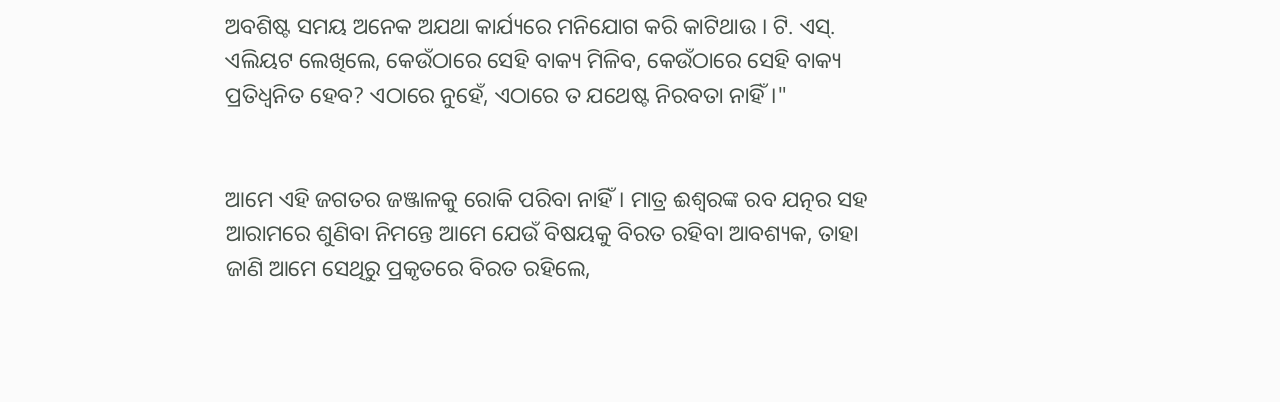ଅବଶିଷ୍ଟ ସମୟ ଅନେକ ଅଯଥା କାର୍ଯ୍ୟରେ ମନିଯୋଗ କରି କାଟିଥାଉ । ଟି. ଏସ୍. ଏଲିୟଟ ଲେଖିଲେ, କେଉଁଠାରେ ସେହି ବାକ୍ୟ ମିଳିବ, କେଉଁଠାରେ ସେହି ବାକ୍ୟ ପ୍ରତିଧ୍ଵନିତ ହେବ? ଏଠାରେ ନୁହେଁ, ଏଠାରେ ତ ଯଥେଷ୍ଟ ନିରବତା ନାହିଁ।"


ଆମେ ଏହି ଜଗତର ଜଞ୍ଜାଳକୁ ରୋକି ପରିବା ନାହିଁ। ମାତ୍ର ଈଶ୍ବରଙ୍କ ରବ ଯତ୍ନର ସହ ଆରାମରେ ଶୁଣିବା ନିମନ୍ତେ ଆମେ ଯେଉଁ ବିଷୟକୁ ବିରତ ରହିବା ଆବଶ୍ୟକ, ତାହା ଜାଣି ଆମେ ସେଥିରୁ ପ୍ରକୃତରେ ବିରତ ରହିଲେ,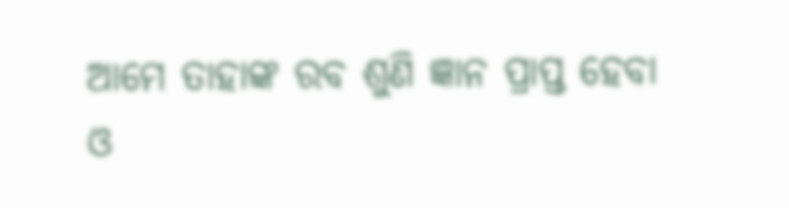ଆମେ ତାହାଙ୍କ ରବ ଶୁଣି ଜ୍ଞାନ ପ୍ରାପ୍ତ ହେବା ଓ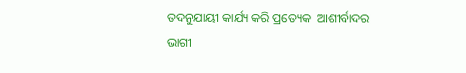ତଦନୁଯାୟୀ କାର୍ଯ୍ୟ କରି ପ୍ରତ୍ୟେକ  ଆଶୀର୍ବାଦର ଭାଗୀ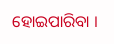ହୋଇପାରିବା ।